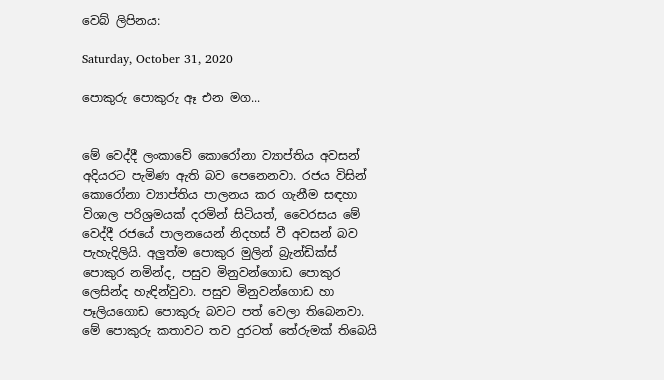වෙබ් ලිපිනය:

Saturday, October 31, 2020

පොකුරු පොකුරු ඈ එන මග...


මේ වෙද්දී ලංකාවේ කොරෝනා ව්‍යාප්තිය අවසන් අදියරට පැමිණ ඇති බව පෙනෙනවා. රජය විසින් කොරෝනා ව්‍යාප්තිය පාලනය කර ගැනීම සඳහා විශාල පරිශ්‍රමයක් දරමින් සිටියත්, වෛරසය මේ වෙද්දී රජයේ පාලනයෙන් නිදහස් වී අවසන් බව පැහැදිලියි. අලුත්ම පොකුර මුලින් බ්‍රැන්ඩික්ස් පොකුර නමින්ද, පසුව මිනුවන්ගොඩ පොකුර ලෙසින්ද හැඳින්වුවා. පසුව මිනුවන්ගොඩ හා පෑලියගොඩ පොකුරු බවට පත් වෙලා තිබෙනවා. මේ පොකුරු කතාවට තව දුරටත් තේරුමක් තිබෙයි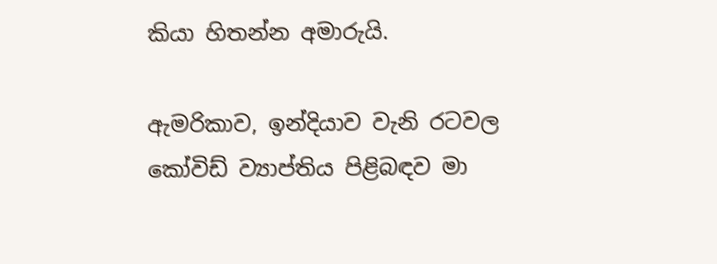කියා හිතන්න අමාරුයි.

ඇමරිකාව, ඉන්දියාව වැනි රටවල කෝවිඩ් ව්‍යාප්තිය පිළිබඳව මා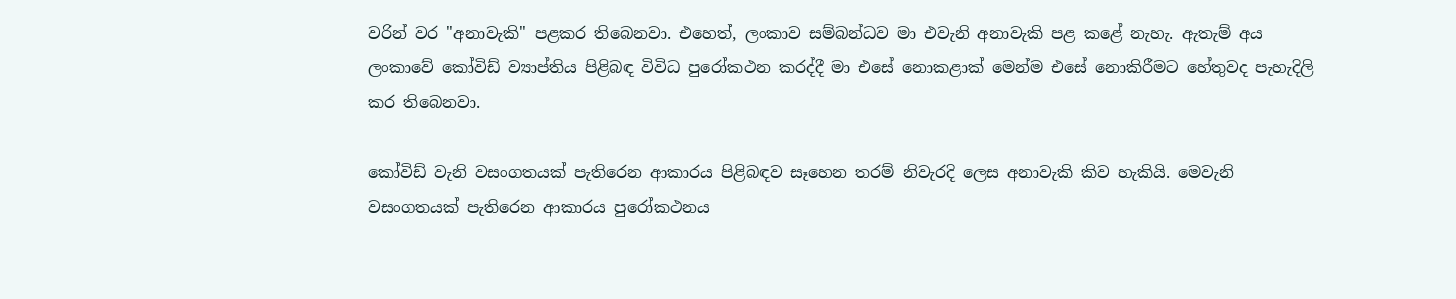වරින් වර "අනාවැකි" පළකර තිබෙනවා. එහෙත්, ලංකාව සම්බන්ධව මා එවැනි අනාවැකි පළ කළේ නැහැ. ඇතැම් අය ලංකාවේ කෝවිඩ් ව්‍යාප්තිය පිළිබඳ විවිධ පුරෝකථන කරද්දී මා එසේ නොකළාක් මෙන්ම එසේ නොකිරීමට හේතුවද පැහැදිලි කර තිබෙනවා.

කෝවිඩ් වැනි වසංගතයක් පැතිරෙන ආකාරය පිළිබඳව සෑහෙන තරම් නිවැරදි ලෙස අනාවැකි කිව හැකියි. මෙවැනි වසංගතයක් පැතිරෙන ආකාරය පුරෝකථනය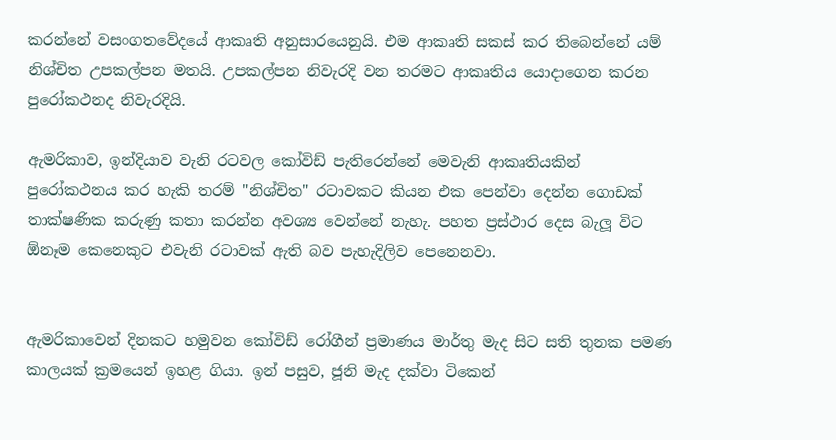කරන්නේ වසංගතවේදයේ ආකෘති අනුසාරයෙනුයි. එම ආකෘති සකස් කර තිබෙන්නේ යම් නිශ්චිත උපකල්පන මතයි. උපකල්පන නිවැරදි වන තරමට ආකෘතිය යොදාගෙන කරන පුරෝකථනද නිවැරදියි.

ඇමරිකාව, ඉන්දියාව වැනි රටවල කෝවිඩ් පැතිරෙන්නේ මෙවැනි ආකෘතියකින් පුරෝකථනය කර හැකි තරම් "නිශ්චිත" රටාවකට කියන එක පෙන්වා දෙන්න ගොඩක් තාක්ෂණික කරුණු කතා කරන්න අවශ්‍ය වෙන්නේ නැහැ. පහත ප්‍රස්ථාර දෙස බැලූ විට ඕනෑම කෙනෙකුට එවැනි රටාවක් ඇති බව පැහැදිලිව පෙනෙනවා.


ඇමරිකාවෙන් දිනකට හමුවන කෝවිඩ් රෝගීන් ප්‍රමාණය මාර්තු මැද සිට සති තුනක පමණ කාලයක් ක්‍රමයෙන් ඉහළ ගියා. ඉන් පසුව, ජූනි මැද දක්වා ටිකෙන්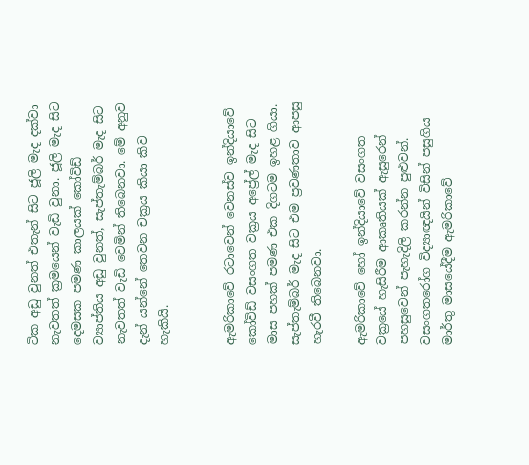ටික අඩු වුනත් එතැන් සිට ජූලි මැද දක්වා නැවතත් ක්‍රමයෙන් වැඩි වුනා. ජූලි මැද සිට දෙමසක පමණ කාලයක් කෝවිඩ් ව්‍යාප්තිය අඩු වුනත්, සැප්තැම්බර් මැද සිට නැවතත් වැඩි වෙමින් තිබෙනවා. මේ අනුව දැන් යන්නේ තෙවන චක්‍රය කියා කිව හැකියි.


ඇමරිකාවේ රටාවෙන් වෙනස්ව ඉන්දියාවේ කෝවිඩ් වසංගත වක්‍රය අප්‍රේල් මැද සිට මාස පහක් පමණ එක දිගටම ඉහළ ගියා. සැප්තැම්බර් මැද සිට එම ප්‍රවණතාව ආපසු හැරවී තිබෙනවා.

ඇමරිකාවේ හෝ ඉන්දියාවේ වසංගත වක්‍රයේ හැසිරීම ආකෘතියක් ඇසුරෙන් පහසුවෙන් පැහැදිලි කරන්න පුළුවන්. වසංගතරෝග විද්‍යාඥයින් විසින් පසුගිය මාර්තු මාසයේදීම ඇමරිකාවේ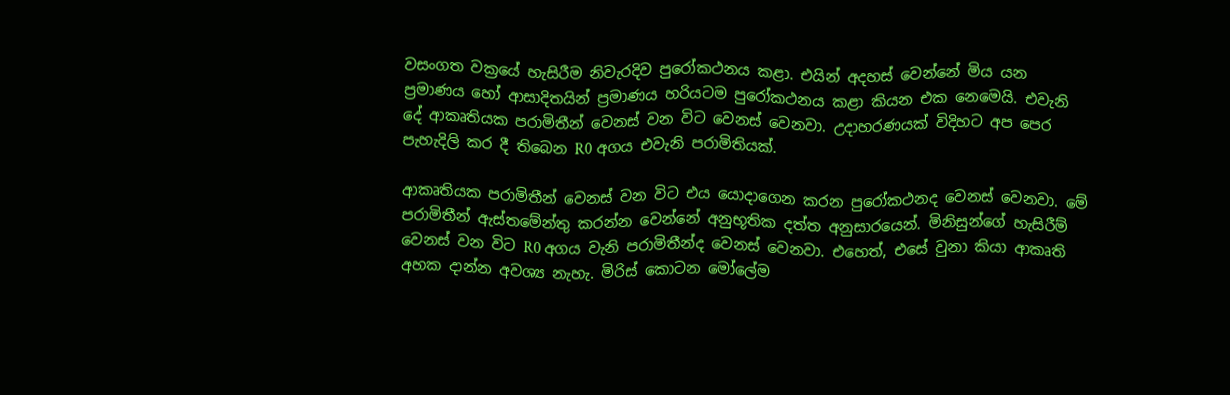වසංගත වක්‍රයේ හැසිරීම නිවැරදිව පුරෝකථනය කළා. එයින් අදහස් වෙන්නේ මිය යන ප්‍රමාණය හෝ ආසාදිතයින් ප්‍රමාණය හරියටම පුරෝකථනය කළා කියන එක නෙමෙයි. එවැනි දේ ආකෘතියක පරාමිතීන් වෙනස් වන විට වෙනස් වෙනවා. උදාහරණයක් විදිහට අප පෙර පැහැදිලි කර දී තිබෙන R0 අගය එවැනි පරාමිතියක්.

ආකෘතියක පරාමිතීන් වෙනස් වන විට එය යොදාගෙන කරන පුරෝකථනද වෙනස් වෙනවා. මේ පරාමිතීන් ඇස්තමේන්තු කරන්න වෙන්නේ අනුභූතික දත්ත අනුසාරයෙන්. මිනිසුන්ගේ හැසිරීම් වෙනස් වන විට R0 අගය වැනි පරාමිතීන්ද වෙනස් වෙනවා. එහෙත්, එසේ වුනා කියා ආකෘති අහක දාන්න අවශ්‍ය නැහැ. මිරිස් කොටන මෝලේම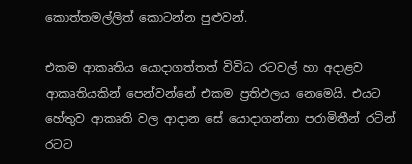කොත්තමල්ලිත් කොටන්න පුළුවන්.

එකම ආකෘතිය යොදාගත්තත් විවිධ රටවල් හා අදාළව ආකෘතියකින් පෙන්වන්නේ එකම ප්‍රතිඵලය නෙමෙයි. එයට හේතුව ආකෘති වල ආදාන සේ යොදාගන්නා පරාමිතීන් රටින් රටට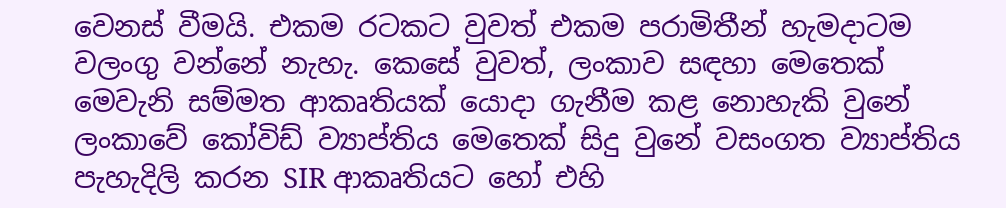වෙනස් වීමයි. එකම රටකට වුවත් එකම පරාමිතීන් හැමදාටම වලංගු වන්නේ නැහැ. කෙසේ වුවත්, ලංකාව සඳහා මෙතෙක් මෙවැනි සම්මත ආකෘතියක් යොදා ගැනීම කළ නොහැකි වුනේ ලංකාවේ කෝවිඩ් ව්‍යාප්තිය මෙතෙක් සිදු වුනේ වසංගත ව්‍යාප්තිය පැහැදිලි කරන SIR ආකෘතියට හෝ එහි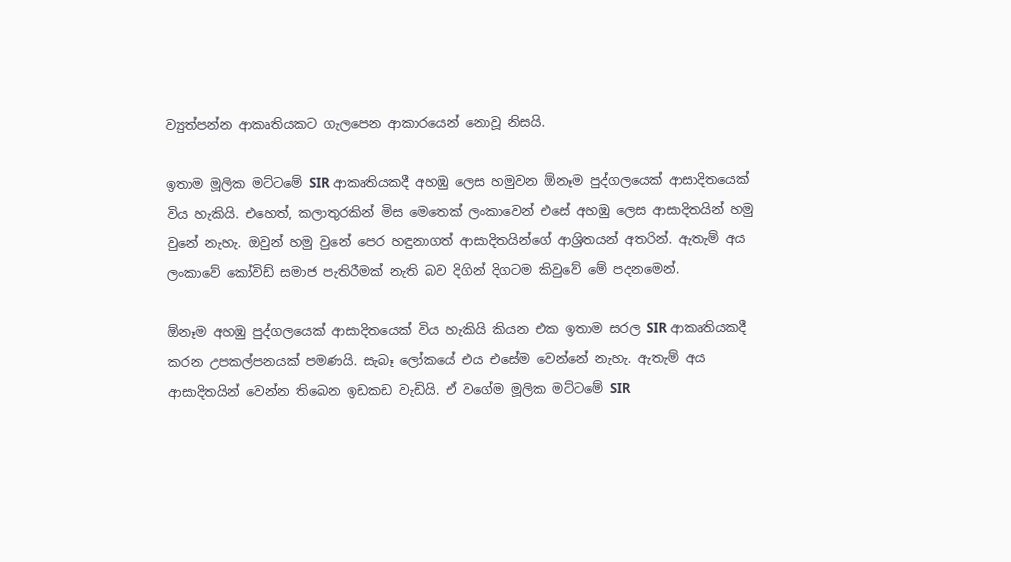ව්‍යුත්පන්න ආකෘතියකට ගැලපෙන ආකාරයෙන් නොවූ නිසයි.

ඉතාම මූලික මට්ටමේ SIR ආකෘතියකදී අහඹු ලෙස හමුවන ඕනෑම පුද්ගලයෙක් ආසාදිතයෙක් විය හැකියි. එහෙත්, කලාතුරකින් මිස මෙතෙක් ලංකාවෙන් එසේ අහඹු ලෙස ආසාදිතයින් හමු වුනේ නැහැ. ඔවුන් හමු වුනේ පෙර හඳුනාගත් ආසාදිතයින්ගේ ආශ්‍රිතයන් අතරින්. ඇතැම් අය ලංකාවේ කෝවිඩ් සමාජ පැතිරීමක් නැති බව දිගින් දිගටම කිවුවේ මේ පදනමෙන්.

ඕනෑම අහඹු පුද්ගලයෙක් ආසාදිතයෙක් විය හැකියි කියන එක ඉතාම සරල SIR ආකෘතියකදී කරන උපකල්පනයක් පමණයි. සැබෑ ලෝකයේ එය එසේම වෙන්නේ නැහැ. ඇතැම් අය ආසාදිතයින් වෙන්න තිබෙන ඉඩකඩ වැඩියි. ඒ වගේම මූලික මට්ටමේ SIR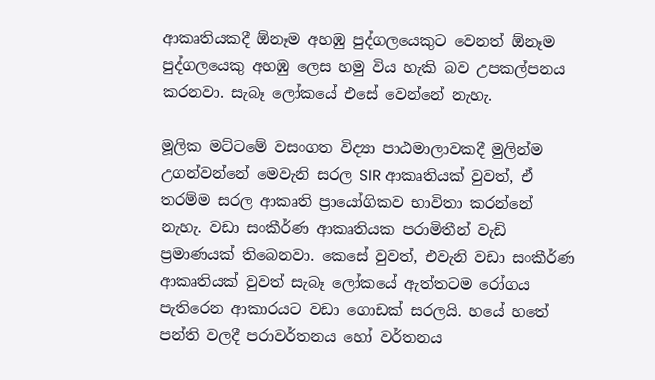ආකෘතියකදී ඕනෑම අහඹු පුද්ගලයෙකුට වෙනත් ඕනෑම පුද්ගලයෙකු අහඹු ලෙස හමු විය හැකි බව උපකල්පනය කරනවා. සැබෑ ලෝකයේ එසේ වෙන්නේ නැහැ.

මූලික මට්ටමේ වසංගත විද්‍යා පාඨමාලාවකදී මුලින්ම උගන්වන්නේ මෙවැනි සරල SIR ආකෘතියක් වුවත්, ඒ තරම්ම සරල ආකෘති ප්‍රායෝගිකව භාවිතා කරන්නේ නැහැ. වඩා සංකීර්ණ ආකෘතියක පරාමිතීන් වැඩි ප්‍රමාණයක් තිබෙනවා. කෙසේ වුවත්, එවැනි වඩා සංකීර්ණ ආකෘතියක් වුවත් සැබෑ ලෝකයේ ඇත්තටම රෝගය පැතිරෙන ආකාරයට වඩා ගොඩක් සරලයි. හයේ හතේ පන්ති වලදී පරාවර්තනය හෝ වර්තනය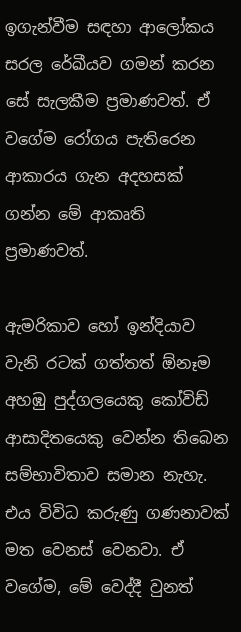ඉගැන්වීම සඳහා ආලෝකය සරල රේඛීයව ගමන් කරන සේ සැලකීම ප්‍රමාණවත්. ඒ වගේම රෝගය පැතිරෙන ආකාරය ගැන අදහසක් ගන්න මේ ආකෘති ප්‍රමාණවත්.

ඇමරිකාව හෝ ඉන්දියාව වැනි රටක් ගත්තත් ඕනෑම අහඹු පුද්ගලයෙකු කෝවිඩ් ආසාදිතයෙකු වෙන්න තිබෙන සම්භාවිතාව සමාන නැහැ. එය විවිධ කරුණු ගණනාවක් මත වෙනස් වෙනවා. ඒ වගේම, මේ වෙද්දී වුනත්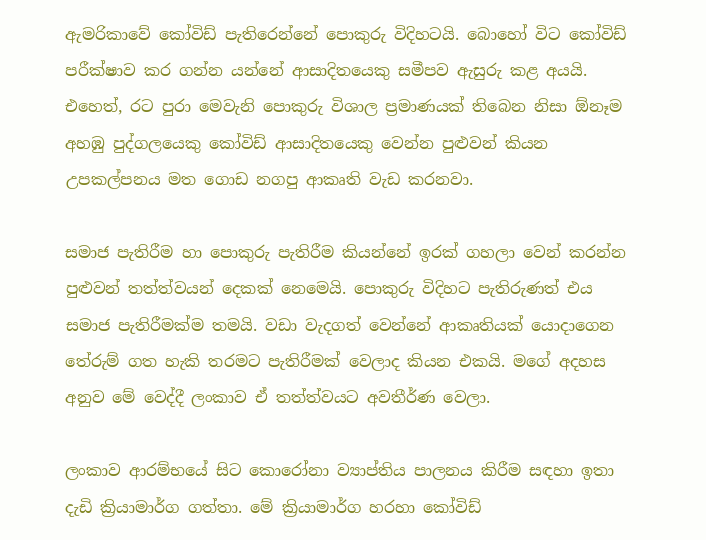ඇමරිකාවේ කෝවිඩ් පැතිරෙන්නේ පොකුරු විදිහටයි. බොහෝ විට කෝවිඩ් පරීක්ෂාව කර ගන්න යන්නේ ආසාදිතයෙකු සමීපව ඇසුරු කළ අයයි. එහෙත්, රට පුරා මෙවැනි පොකුරු විශාල ප්‍රමාණයක් තිබෙන නිසා ඕනෑම අහඹු පුද්ගලයෙකු කෝවිඩ් ආසාදිතයෙකු වෙන්න පුළුවන් කියන උපකල්පනය මත ගොඩ නගපු ආකෘති වැඩ කරනවා.

සමාජ පැතිරීම හා පොකුරු පැතිරීම කියන්නේ ඉරක් ගහලා වෙන් කරන්න පුළුවන් තත්ත්වයන් දෙකක් නෙමෙයි. පොකුරු විදිහට පැතිරුණත් එය සමාජ පැතිරීමක්ම තමයි. වඩා වැදගත් වෙන්නේ ආකෘතියක් යොදාගෙන තේරුම් ගත හැකි තරමට පැතිරීමක් වෙලාද කියන එකයි. මගේ අදහස අනුව මේ වෙද්දී ලංකාව ඒ තත්ත්වයට අවතීර්ණ වෙලා.

ලංකාව ආරම්භයේ සිට කොරෝනා ව්‍යාප්තිය පාලනය කිරීම සඳහා ඉතා දැඩි ක්‍රියාමාර්ග ගත්තා. මේ ක්‍රියාමාර්ග හරහා කෝවිඩ්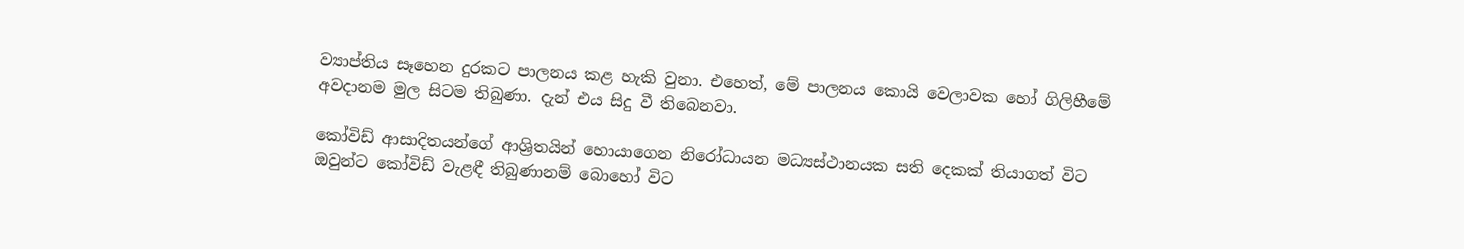ව්‍යාප්තිය සෑහෙන දුරකට පාලනය කළ හැකි වුනා. එහෙත්, මේ පාලනය කොයි වෙලාවක හෝ ගිලිහීමේ අවදානම මුල සිටම තිබුණා. දැන් එය සිදු වී තිබෙනවා.

කෝවිඩ් ආසාදිතයන්ගේ ආශ්‍රිතයින් හොයාගෙන නිරෝධායන මධ්‍යස්ථානයක සති දෙකක් තියාගත් විට ඔවුන්ට කෝවිඩ් වැළඳී තිබුණානම් බොහෝ විට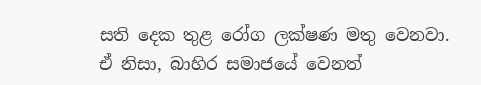සති දෙක තුළ රෝග ලක්ෂණ මතු වෙනවා. ඒ නිසා, බාහිර සමාජයේ වෙනත්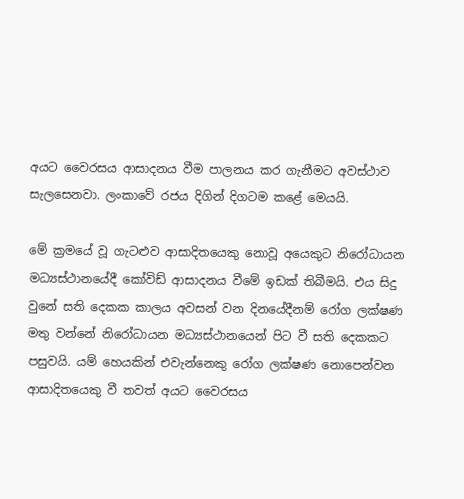අයට වෛරසය ආසාදනය වීම පාලනය කර ගැනීමට අවස්ථාව සැලසෙනවා. ලංකාවේ රජය දිගින් දිගටම කළේ මෙයයි.

මේ ක්‍රමයේ වූ ගැටළුව ආසාදිතයෙකු නොවූ අයෙකුට නිරෝධායන මධ්‍යස්ථානයේදී කෝවිඩ් ආසාදනය වීමේ ඉඩක් තිබීමයි. එය සිදු වුනේ සති දෙකක කාලය අවසන් වන දිනයේදීනම් රෝග ලක්ෂණ මතු වන්නේ නිරෝධායන මධ්‍යස්ථානයෙන් පිට වී සති දෙකකට පසුවයි. යම් හෙයකින් එවැන්නෙකු රෝග ලක්ෂණ නොපෙන්වන ආසාදිතයෙකු වී තවත් අයට වෛරසය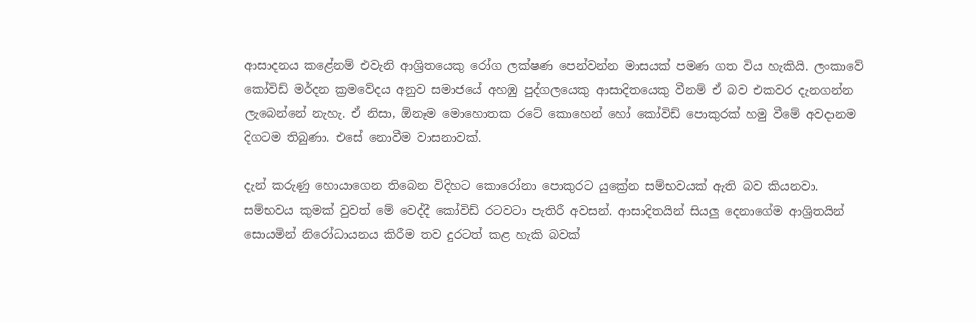ආසාදනය කළේනම් එවැනි ආශ්‍රිතයෙකු රෝග ලක්ෂණ පෙන්වන්න මාසයක් පමණ ගත විය හැකියි. ලංකාවේ කෝවිඩ් මර්දන ක්‍රමවේදය අනුව සමාජයේ අහඹු පුද්ගලයෙකු ආසාදිතයෙකු වීනම් ඒ බව එකවර දැනගන්න ලැබෙන්නේ නැහැ. ඒ නිසා, ඕනෑම මොහොතක රටේ කොහෙන් හෝ කෝවිඩ් පොකුරක් හමු වීමේ අවදානම දිගටම තිබුණා. එසේ නොවීම වාසනාවක්.

දැන් කරුණු හොයාගෙන තිබෙන විදිහට කොරෝනා පොකුරට යුක්‍රේන සම්භවයක් ඇති බව කියනවා. සම්භවය කුමක් වුවත් මේ වෙද්දී කෝවිඩ් රටවටා පැතිරී අවසන්. ආසාදිතයින් සියලු දෙනාගේම ආශ්‍රිතයින් සොයමින් නිරෝධායනය කිරීම තව දුරටත් කළ හැකි බවක්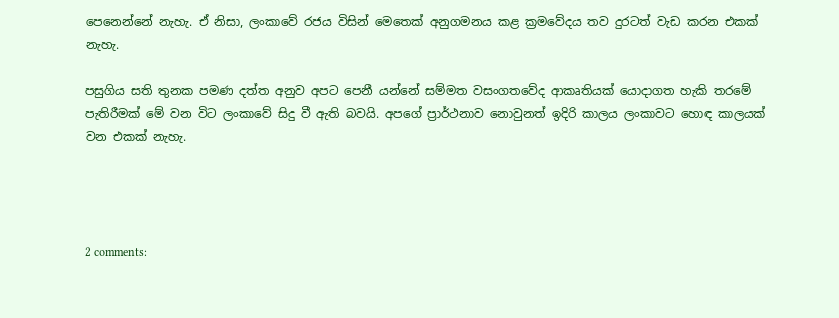පෙනෙන්නේ නැහැ. ඒ නිසා, ලංකාවේ රජය විසින් මෙතෙක් අනුගමනය කළ ක්‍රමවේදය තව දුරටත් වැඩ කරන එකක් නැහැ.

පසුගිය සති තුනක පමණ දත්ත අනුව අපට පෙනී යන්නේ සම්මත වසංගතවේද ආකෘතියක් යොදාගත හැකි තරමේ පැතිරීමක් මේ වන විට ලංකාවේ සිදු වී ඇති බවයි. අපගේ ප්‍රාර්ථනාව නොවුනත් ඉදිරි කාලය ලංකාවට හොඳ කාලයක් වන එකක් නැහැ.




2 comments: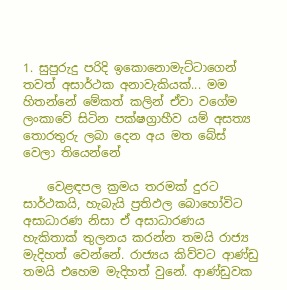1. සුපුරුදු පරිදි ඉකොනොමැට්ටාගෙන් තවත් අසාර්ථක අනාවැකියක්... මම හිතන්නේ මේකත් කලින් ඒවා වගේම ලංකාවේ සිටින පක්ෂග්‍රාහීව යම් අසත්‍ය තොරතුරු ලබා දෙන අය මත බේස් වෙලා තියෙන්නේ

    වෙළඳපල ක්‍රමය තරමක් දුරට සාර්ථකයි, හැබැයි ප්‍රතිඵල බොහෝවිට අසාධාරණ නිසා ඒ අසාධාරණය හැකිතාක් තුලනය කරන්න තමයි රාජ්‍ය මැදිහත් වෙන්නේ. රාජ්‍යය කිව්වට ආණ්ඩු තමයි එහෙම මැදිහත් වුනේ. ආණ්ඩුවක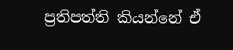ප්‍රතිපත්ති කියන්නේ ඒ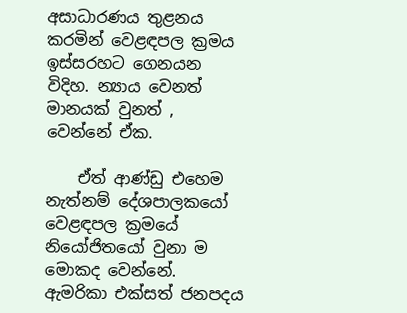අසාධාරණය තුළනය කරමින් වෙළඳපල ක්‍රමය ඉස්සරහට ගෙනයන විදිහ. න්‍යාය වෙනත් මානයක් වුනත් , වෙන්නේ ඒක.

    ඒත් ආණ්ඩු එහෙම නැත්නම් දේශපාලකයෝ වෙළඳපල ක්‍රමයේ නියෝජිතයෝ වුනා ම මොකද වෙන්නේ. ඇමරිකා එක්සත් ජනපදය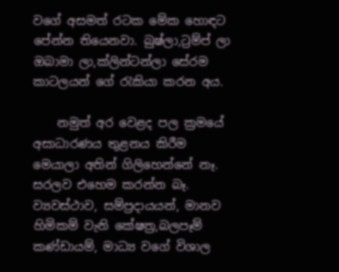වගේ අසමත් රටක මේක හොඳට පේන්න තියෙනවා. බුෂ්ලා,ට්‍රම්ප් ලා ඔබාමා ලා,ක්ලින්ටන්ලා සේරම කාටලයන් ගේ රැකියා කරන අය.

    නමුත් අර වෙළද පල ක්‍රමයේ අසාධාරණය තුළනය කිරීම මෙයාලා අතින් ගිලිහෙන්නේ නෑ. සරලව එහෙම කරන්න බෑ. ව්‍යවස්ථාව, සම්ප්‍රදායයන්, මානව හිමිකම් වැනි කේෂත්‍ර,බලපෑම් කණ්ඩායම්, මාධ්‍ය වගේ විශාල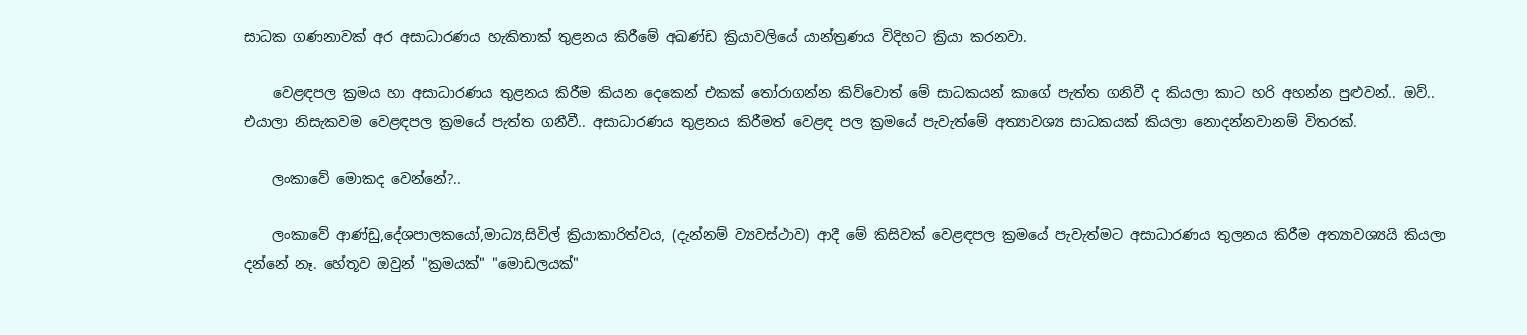සාධක ගණනාවක් අර අසාධාරණය හැකිතාක් තුළනය කිරීමේ අඛණ්ඩ ක්‍රියාවලියේ යාන්ත්‍රණය විදිහට ක්‍රියා කරනවා.

    වෙළඳපල ක්‍රමය හා අසාධාරණය තුළනය කිරීම කියන දෙකෙන් එකක් තෝරාගන්න කිව්වොත් මේ සාධකයන් කාගේ පැත්ත ගනිවී ද කියලා කාට හරි අහන්න පුළුවන්.. ඔව්.. එයාලා නිසැකවම වෙළඳපල ක්‍රමයේ පැත්ත ගනීවී.. අසාධාරණය තුළනය කිරීමත් වෙළඳ පල ක්‍රමයේ පැවැත්මේ අත්‍යාවශ්‍ය සාධකයක් කියලා නොදන්නවානම් විතරක්.

    ලංකාවේ මොකද වෙන්නේ?..

    ලංකාවේ ආණ්ඩු,දේශපාලකයෝ,මාධ්‍ය,සිවිල් ක්‍රියාකාරිත්වය, (දැන්නම් ව්‍යවස්ථාව) ආදී මේ කිසිවක් වෙළඳපල ක්‍රමයේ පැවැත්මට අසාධාරණය තුලනය කිරීම අත්‍යාවශ්‍යයි කියලා දන්නේ නෑ. හේතූව ඔවුන් "ක්‍රමයක්" "මොඩලයක්"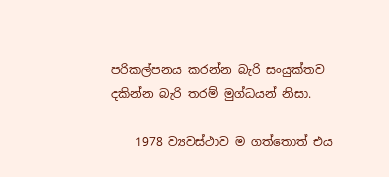පරිකල්පනය කරන්න බැරි සංයුක්තව දකින්න බැරි තරම් මුග්ධයන් නිසා.

    1978 ව්‍යවස්ථාව ම ගත්තොත් එය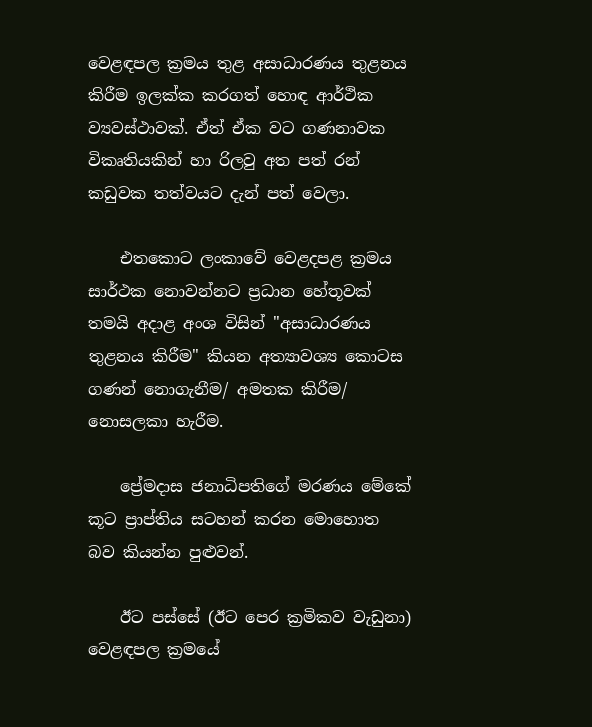වෙළඳපල ක්‍රමය තුළ අසාධාරණය තුළනය කිරීම ඉලක්ක කරගත් හොඳ ආර්ථික ව්‍යවස්ථාවක්. ඒත් ඒක වට ගණනාවක විකෘතියකින් හා රිලවු අත පත් රන් කඩුවක තත්වයට දැන් පත් වෙලා.

    එතකොට ලංකාවේ වෙළදපළ ක්‍රමය සාර්ථක නොවන්නට ප්‍රධාන හේතූවක් තමයි අදාළ අංශ විසින් "අසාධාරණය තුළනය කිරීම" කියන අත්‍යාවශ්‍ය කොටස ගණන් නොගැනීම/ අමතක කිරීම/ නොසලකා හැරීම.

    ප්‍රේමදාස ජනාධිපතිගේ මරණය මේකේ කූට ප්‍රාප්තිය සටහන් කරන මොහොත බව කියන්න පුළුවන්.

    ඊට පස්සේ (ඊට පෙර ක්‍රමිකව වැඩුනා) වෙළඳපල ක්‍රමයේ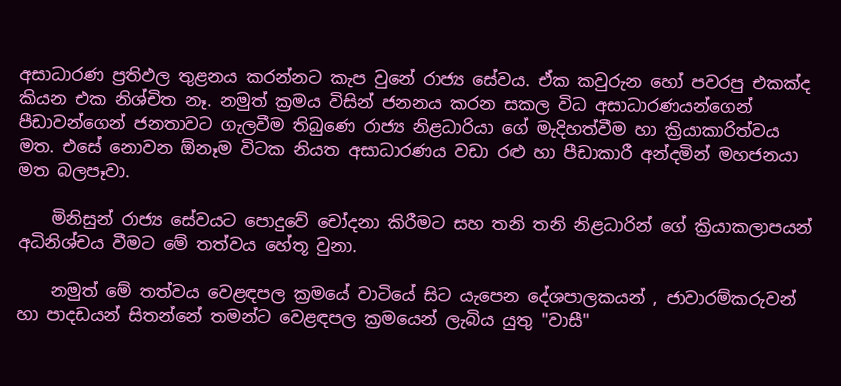අසාධාරණ ප්‍රතිඵල තුළනය කරන්නට කැප වුනේ රාජ්‍ය සේවය. ඒක කවුරුන හෝ පවරපු එකක්ද කියන එක නිශ්චිත නෑ. නමුත් ක්‍රමය විසින් ජනනය කරන සකල විධ අසාධාරණයන්ගෙන් පීඩාවන්ගෙන් ජනතාවට ගැලවීම තිබුණෙ රාජ්‍ය නිළධාරියා ගේ මැදිහත්වීම හා ක්‍රියාකාරිත්වය මත. එසේ නොවන ඕනෑම විටක නියත අසාධාරණය වඩා රළු හා පීඩාකාරී අන්දමින් මහජනයා මත බලපෑවා.

    මිනිසුන් රාජ්‍ය සේවයට පොදුවේ චෝදනා කිරීමට සහ තනි තනි නිළධාරින් ගේ ක්‍රියාකලාපයන් අධිනිශ්චය වීමට මේ තත්වය හේතූ වුනා.

    නමුත් මේ තත්වය වෙළඳපල ක්‍රමයේ වාටියේ සිට යැපෙන දේශපාලකයන් , ජාවාරම්කරුවන් හා පාදඩයන් සිතන්නේ තමන්ට වෙළඳපල ක්‍රමයෙන් ලැබිය යුතු "වාසී"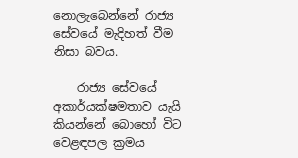නොලැබෙන්නේ රාජ්‍ය සේවයේ මැදිහත් වීම නිසා බවය.

    රාජ්‍ය සේවයේ අකාර්යක්ෂමතාව යැයි කියන්නේ බොහෝ විට වෙළඳපල ක්‍රමය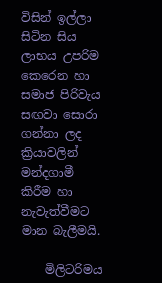විසින් ඉල්ලා සිටින සිය ලාභය උපරිම කෙරෙන හා සමාජ පිරිවැය සඟවා සොරා ගන්නා ලද ක්‍රියාවලින් මන්දගාමී කිරීම හා නැවැත්වීමට මාන බැලීමයි.

    මිලිටරිමය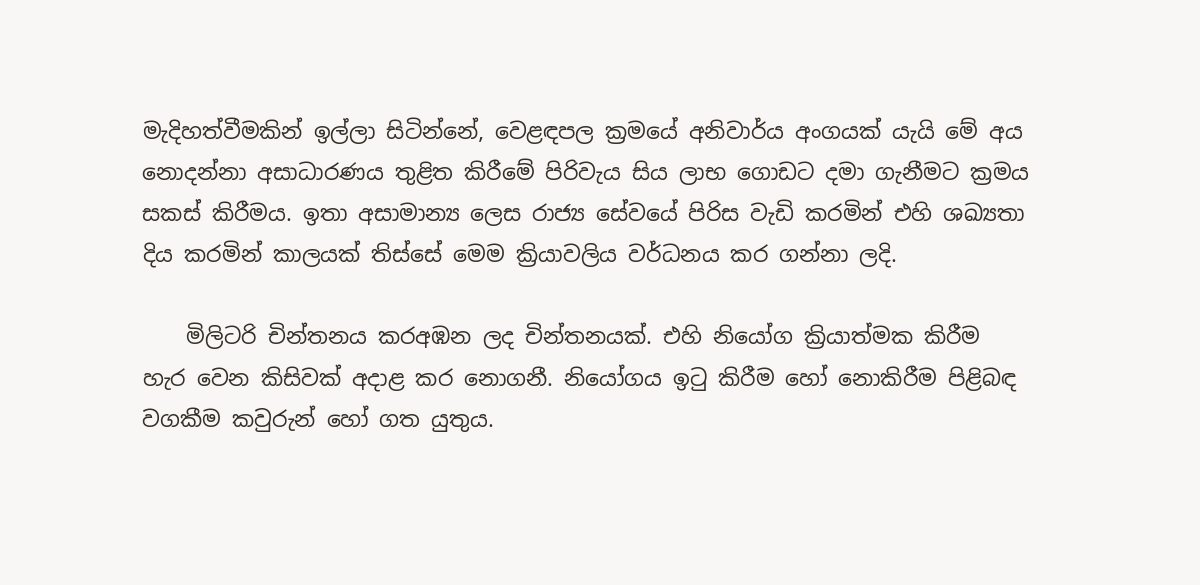මැදිහත්වීමකින් ඉල්ලා සිටින්නේ, වෙළඳපල ක්‍රමයේ අනිවාර්ය අංගයක් යැයි මේ අය නොදන්නා අසාධාරණය තුළිත කිරීමේ පිරිවැය සිය ලාභ ගොඩට දමා ගැනීමට ක්‍රමය සකස් කිරීමය. ඉතා අසාමාන්‍ය ලෙස රාජ්‍ය සේවයේ පිරිස වැඩි කරමින් එහි ශඛ්‍යතා දිය කරමින් කාලයක් තිස්සේ මෙම ක්‍රියාවලිය වර්ධනය කර ගන්නා ලදි.

    මිලිටරි චින්තනය කරඅඹන ලද චින්තනයක්. එහි නියෝග ක්‍රියාත්මක කිරීම හැර වෙන කිසිවක් අදාළ කර නොගනී. නියෝගය ඉටු කිරීම හෝ නොකිරීම පිළිබඳ වගකීම කවුරුන් හෝ ගත යුතුය.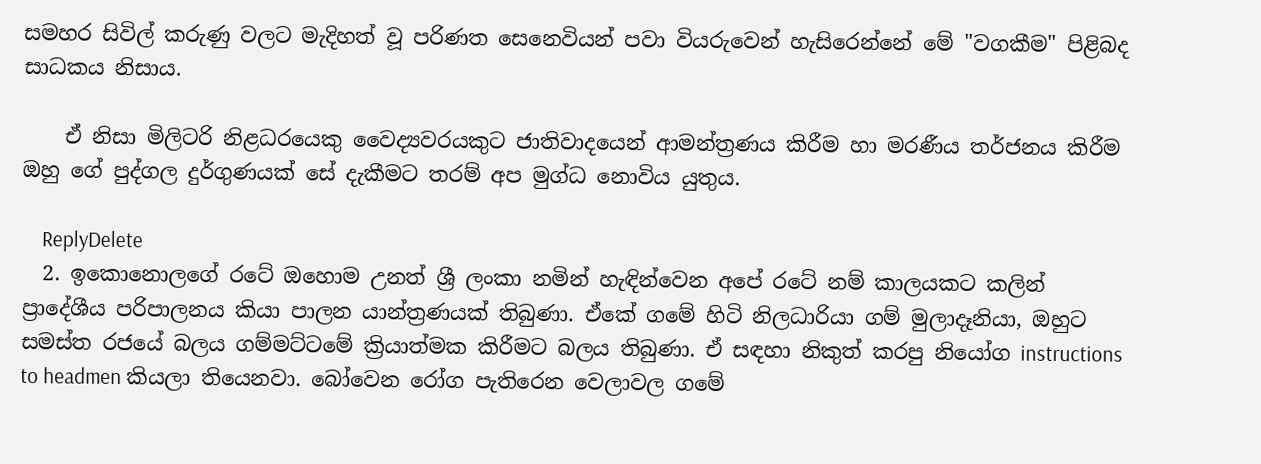සමහර සිවිල් කරුණු වලට මැදිහත් වූ පරිණත සෙනෙවියන් පවා වියරුවෙන් හැසිරෙන්නේ මේ "වගකීම" පිළිබද සාධකය නිසාය.

    ඒ නිසා මිලිටරි නිළධරයෙකු වෛද්‍යවරයකුට ජාතිවාදයෙන් ආමන්ත්‍රණය කිරීම හා මරණීය තර්ජනය කිරීම ඔහු ගේ පුද්ගල දුර්ගුණයක් සේ දැකීමට තරම් අප මුග්ධ නොවිය යුතුය.

    ReplyDelete
  2. ඉකොනොලගේ රටේ ඔහොම උනත් ශ්‍රී ලංකා නමින් හැඳින්වෙන අපේ රටේ නම් කාලයකට කලින් ප්‍රාදේශීය පරිපාලනය කියා පාලන යාන්ත්‍රණයක් තිබුණා. ඒකේ ගමේ හිටි නිලධාරියා ගම් මුලාදෑනියා, ඔහුට සමස්ත රජයේ බලය ගම්මට්ටමේ ක්‍රියාත්මක කිරීමට බලය තිබුණා. ඒ සඳහා නිකුත් කරපු නියෝග instructions to headmen කියලා තියෙනවා. බෝවෙන රෝග පැතිරෙන වෙලාවල ගමේ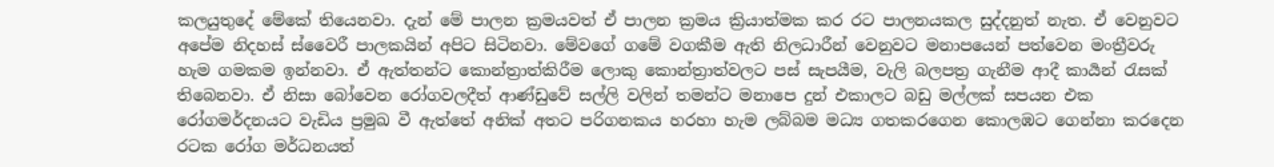කලයුතුදේ මේකේ තියෙනවා. දැන් මේ පාලන ක්‍රමයවත් ඒ පාලන ක්‍රමය ක්‍රියාත්මක කර රට පාලනයකල සුද්දනුත් නැත. ඒ වෙනුවට අපේම නිදහස් ස්වෛරී පාලකයින් අපිට සිටිනවා. මේවගේ ගමේ වගකීම ඇති නිලධාරීන් වෙනුවට මනාපයෙන් පත්වෙන මංත්‍රීවරු හැම ගමකම ඉන්නවා. ඒ ඇත්තන්ට කොන්ත්‍රාත්කිරීම ලොකු කොන්ත්‍රාත්වලට පස් සැපයීම, වැලි බලපත්‍ර ගැනීම ආදී කාර්‍යන් රැසක් තිබෙනවා. ඒ නිසා බෝවෙන රෝගවලදීත් ආණ්ඩුවේ සල්ලි වලින් තමන්ට මනාපෙ දුන් එකාලට බඩු මල්ලක් සපයන එක රෝගමර්දනයට වැඩිය ප්‍රමුඛ වී ඇත්තේ අනික් අතට පරිගනකය හරහා හැම ලබ්බම මධ්‍ය ගතකරගෙන කොලඹට ගෙන්නා කරදෙන රටක රෝග මර්ධනයත්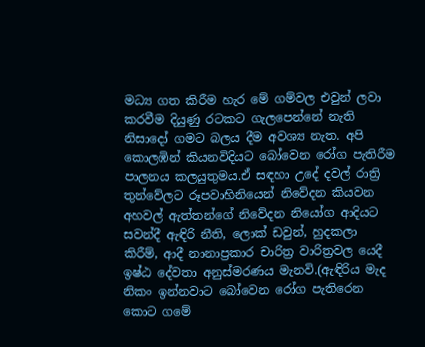මධ්‍ය ගත කිරීම හැර මේ ගම්වල එවුන් ලවා කරවීම දියුණු රටකට ගැලපෙන්නේ නැති නිසාදෝ ගමට බලය දීම අවශ්‍ය නැත. අපි කොලඹින් කියනවිදියට බෝවෙන රෝග පැතිරීම පාලනය කලයුතුමය.ඒ සඳහා උදේ දවල් රාත්‍රි තුන්වේලට රූපවාහිනියෙන් නිවේදන කියවන අහවල් ඇත්තන්ගේ නිවේදන නියෝග ආදියට සවන්දී ඇඳිරි නීති, ලොක් ඩවුන්, හුදකලා කිරීම්, ආදී නානාප්‍රකාර චාරිත්‍ර වාරිත්‍රවල යෙදී ඉෂ්ඨ දේවතා අනුස්මරණය මැනවි.(ඇඳිරිය මැද නිකං ඉන්නවාට බෝවෙන රෝග පැතිරෙන කොට ගමේ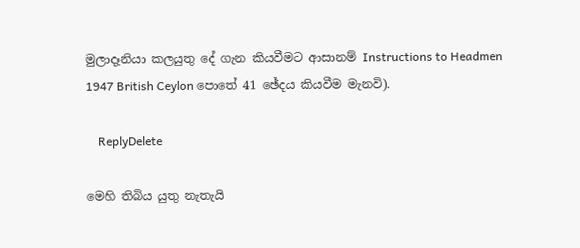මුලාදෑනියා කලයුතු දේ ගැන කියවීමට ආසානම් Instructions to Headmen 1947 British Ceylon පොතේ 41 ඡේදය කියවීම මැනවි).

    ReplyDelete

මෙහි තිබිය යුතු නැතැයි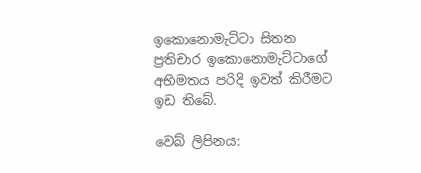ඉකොනොමැට්ටා සිතන ප්‍රතිචාර ඉකොනොමැට්ටාගේ අභිමතය පරිදි ඉවත් කිරීමට ඉඩ තිබේ.

වෙබ් ලිපිනය: